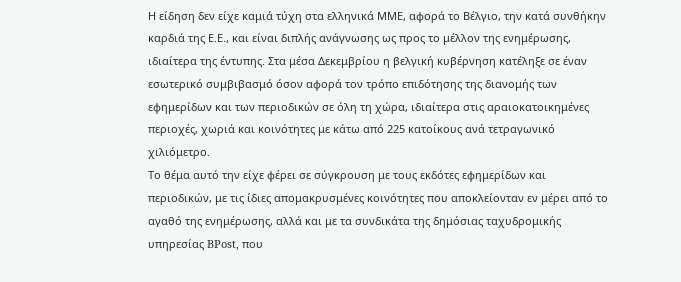Η είδηση δεν είχε καμιά τύχη στα ελληνικά ΜΜΕ, αφορά το Βέλγιο, την κατά συνθήκην καρδιά της Ε.Ε., και είναι διπλής ανάγνωσης ως προς το μέλλον της ενημέρωσης, ιδιαίτερα της έντυπης. Στα μέσα Δεκεμβρίου η βελγική κυβέρνηση κατέληξε σε έναν εσωτερικό συμβιβασμό όσον αφορά τον τρόπο επιδότησης της διανομής των εφημερίδων και των περιοδικών σε όλη τη χώρα, ιδιαίτερα στις αραιοκατοικημένες περιοχές, χωριά και κοινότητες με κάτω από 225 κατοίκους ανά τετραγωνικό χιλιόμετρο.
Το θέμα αυτό την είχε φέρει σε σύγκρουση με τους εκδότες εφημερίδων και περιοδικών, με τις ίδιες απομακρυσμένες κοινότητες που αποκλείονταν εν μέρει από το αγαθό της ενημέρωσης, αλλά και με τα συνδικάτα της δημόσιας ταχυδρομικής υπηρεσίας BPost, που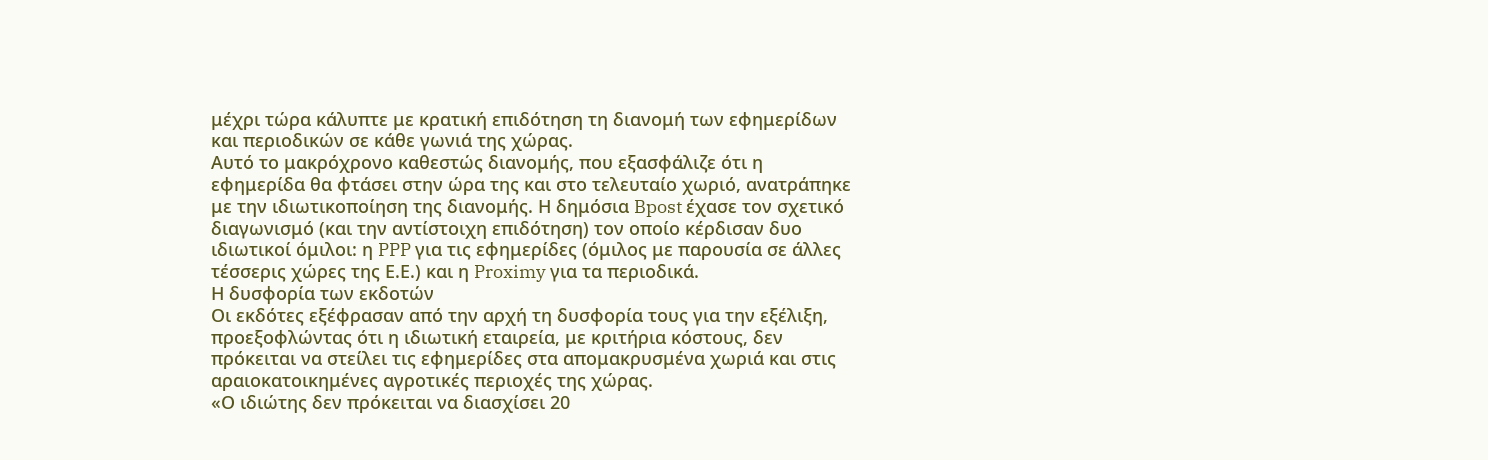μέχρι τώρα κάλυπτε με κρατική επιδότηση τη διανομή των εφημερίδων και περιοδικών σε κάθε γωνιά της χώρας.
Αυτό το μακρόχρονο καθεστώς διανομής, που εξασφάλιζε ότι η εφημερίδα θα φτάσει στην ώρα της και στο τελευταίο χωριό, ανατράπηκε με την ιδιωτικοποίηση της διανομής. Η δημόσια Bpost έχασε τον σχετικό διαγωνισμό (και την αντίστοιχη επιδότηση) τον οποίο κέρδισαν δυο ιδιωτικοί όμιλοι: η PPP για τις εφημερίδες (όμιλος με παρουσία σε άλλες τέσσερις χώρες της Ε.Ε.) και η Proximy για τα περιοδικά.
Η δυσφορία των εκδοτών
Οι εκδότες εξέφρασαν από την αρχή τη δυσφορία τους για την εξέλιξη, προεξοφλώντας ότι η ιδιωτική εταιρεία, με κριτήρια κόστους, δεν πρόκειται να στείλει τις εφημερίδες στα απομακρυσμένα χωριά και στις αραιοκατοικημένες αγροτικές περιοχές της χώρας.
«Ο ιδιώτης δεν πρόκειται να διασχίσει 20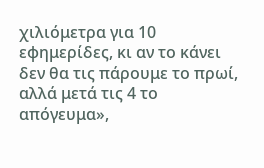χιλιόμετρα για 10 εφημερίδες, κι αν το κάνει δεν θα τις πάρουμε το πρωί, αλλά μετά τις 4 το απόγευμα»,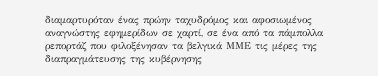διαμαρτυρόταν ένας πρώην ταχυδρόμος και αφοσιωμένος αναγνώστης εφημερίδων σε χαρτί, σε ένα από τα πάμπολλα ρεπορτάζ που φιλοξένησαν τα βελγικά ΜΜΕ τις μέρες της διαπραγμάτευσης της κυβέρνησης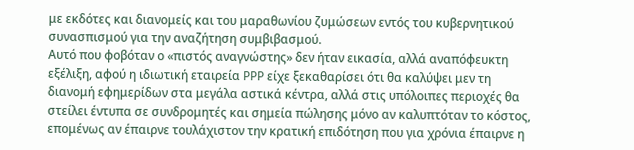με εκδότες και διανομείς και του μαραθωνίου ζυμώσεων εντός του κυβερνητικού συνασπισμού για την αναζήτηση συμβιβασμού.
Αυτό που φοβόταν ο «πιστός αναγνώστης» δεν ήταν εικασία, αλλά αναπόφευκτη εξέλιξη, αφού η ιδιωτική εταιρεία PPP είχε ξεκαθαρίσει ότι θα καλύψει μεν τη διανομή εφημερίδων στα μεγάλα αστικά κέντρα, αλλά στις υπόλοιπες περιοχές θα στείλει έντυπα σε συνδρομητές και σημεία πώλησης μόνο αν καλυπτόταν το κόστος, επομένως αν έπαιρνε τουλάχιστον την κρατική επιδότηση που για χρόνια έπαιρνε η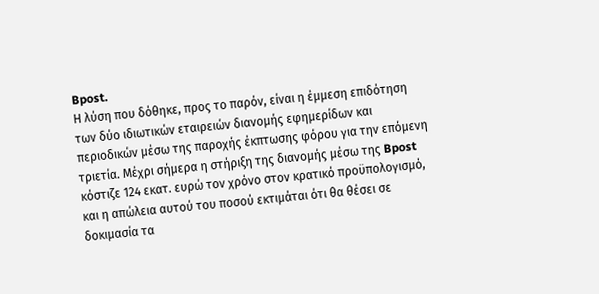Bpost.
Η λύση που δόθηκε, προς το παρόν, είναι η έμμεση επιδότηση των δύο ιδιωτικών εταιρειών διανομής εφημερίδων και περιοδικών μέσω της παροχής έκπτωσης φόρου για την επόμενη τριετία. Μέχρι σήμερα η στήριξη της διανομής μέσω της Bpost κόστιζε 124 εκατ. ευρώ τον χρόνο στον κρατικό προϋπολογισμό, και η απώλεια αυτού του ποσού εκτιμάται ότι θα θέσει σε δοκιμασία τα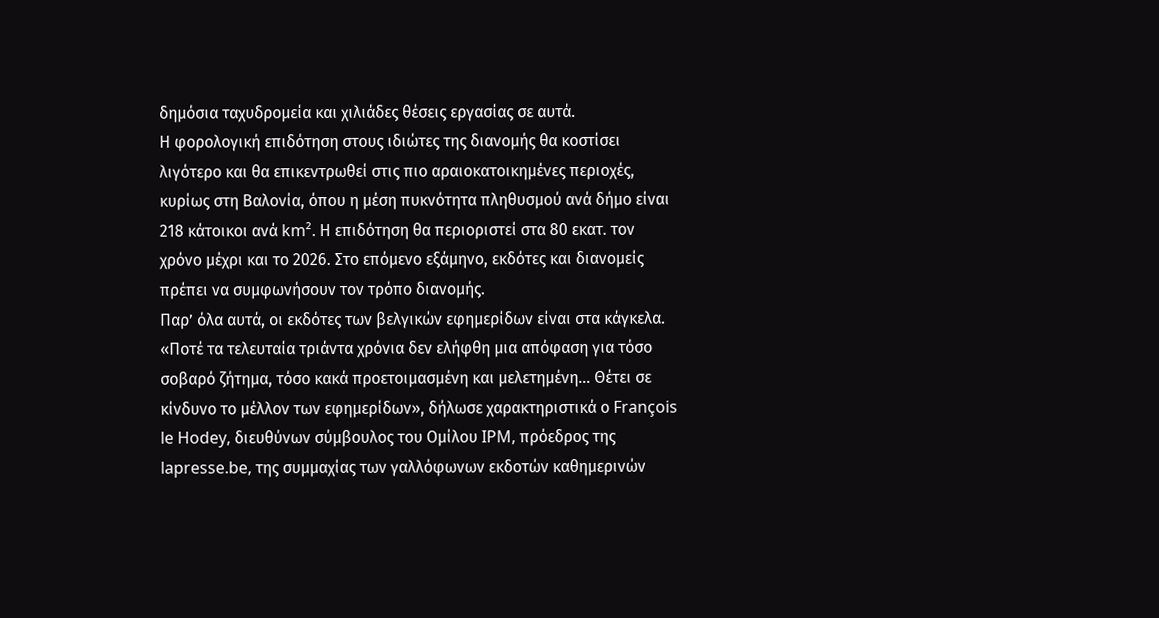δημόσια ταχυδρομεία και χιλιάδες θέσεις εργασίας σε αυτά.
Η φορολογική επιδότηση στους ιδιώτες της διανομής θα κοστίσει λιγότερο και θα επικεντρωθεί στις πιο αραιοκατοικημένες περιοχές, κυρίως στη Βαλονία, όπου η μέση πυκνότητα πληθυσμού ανά δήμο είναι 218 κάτοικοι ανά km². Η επιδότηση θα περιοριστεί στα 80 εκατ. τον χρόνο μέχρι και το 2026. Στο επόμενο εξάμηνο, εκδότες και διανομείς πρέπει να συμφωνήσουν τον τρόπο διανομής.
Παρ’ όλα αυτά, οι εκδότες των βελγικών εφημερίδων είναι στα κάγκελα. «Ποτέ τα τελευταία τριάντα χρόνια δεν ελήφθη μια απόφαση για τόσο σοβαρό ζήτημα, τόσο κακά προετοιμασμένη και μελετημένη… Θέτει σε κίνδυνο το μέλλον των εφημερίδων», δήλωσε χαρακτηριστικά ο François le Hodey, διευθύνων σύμβουλος του Ομίλου IPM, πρόεδρος της lapresse.be, της συμμαχίας των γαλλόφωνων εκδοτών καθημερινών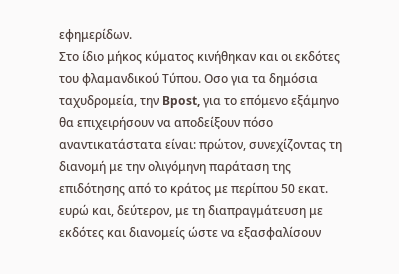εφημερίδων.
Στο ίδιο μήκος κύματος κινήθηκαν και οι εκδότες του φλαμανδικού Τύπου. Οσο για τα δημόσια ταχυδρομεία, την Bpost, για το επόμενο εξάμηνο θα επιχειρήσουν να αποδείξουν πόσο αναντικατάστατα είναι: πρώτον, συνεχίζοντας τη διανομή με την ολιγόμηνη παράταση της επιδότησης από το κράτος με περίπου 50 εκατ. ευρώ και, δεύτερον, με τη διαπραγμάτευση με εκδότες και διανομείς ώστε να εξασφαλίσουν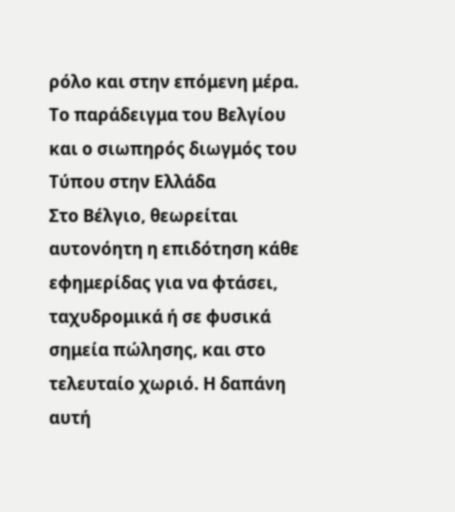ρόλο και στην επόμενη μέρα.
Το παράδειγμα του Βελγίου και ο σιωπηρός διωγμός του Τύπου στην Ελλάδα
Στο Βέλγιο, θεωρείται αυτονόητη η επιδότηση κάθε εφημερίδας για να φτάσει, ταχυδρομικά ή σε φυσικά σημεία πώλησης, και στο τελευταίο χωριό. Η δαπάνη αυτή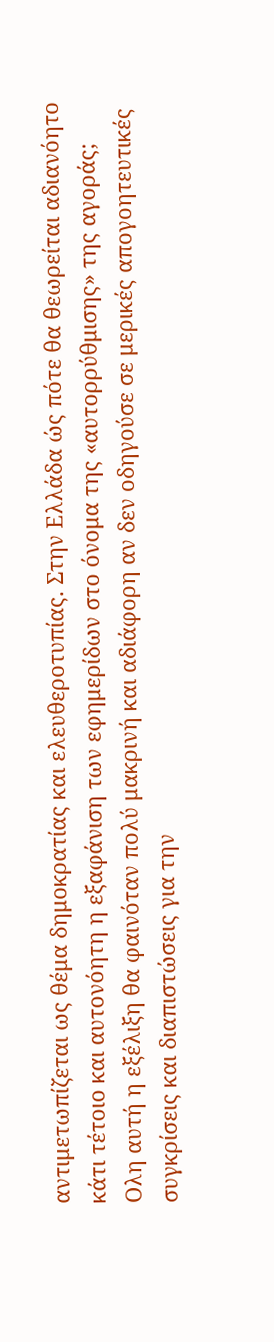αντιμετωπίζεται ως θέμα δημοκρατίας και ελευθεροτυπίας. Στην Ελλάδα ώς πότε θα θεωρείται αδιανόητο κάτι τέτοιο και αυτονόητη η εξαφάνιση των εφημερίδων στο όνομα της «αυτορρύθμισης» της αγοράς;
Ολη αυτή η εξέλιξη θα φαινόταν πολύ μακρινή και αδιάφορη αν δεν οδηγούσε σε μερικές απογοητευτικές συγκρίσεις και διαπιστώσεις για την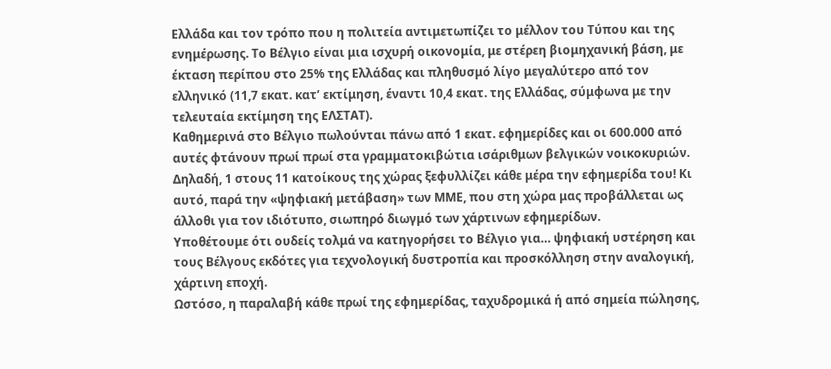Ελλάδα και τον τρόπο που η πολιτεία αντιμετωπίζει το μέλλον του Τύπου και της ενημέρωσης. Το Βέλγιο είναι μια ισχυρή οικονομία, με στέρεη βιομηχανική βάση, με έκταση περίπου στο 25% της Ελλάδας και πληθυσμό λίγο μεγαλύτερο από τον ελληνικό (11,7 εκατ. κατ’ εκτίμηση, έναντι 10,4 εκατ. της Ελλάδας, σύμφωνα με την τελευταία εκτίμηση της ΕΛΣΤΑΤ).
Καθημερινά στο Βέλγιο πωλούνται πάνω από 1 εκατ. εφημερίδες και οι 600.000 από αυτές φτάνουν πρωί πρωί στα γραμματοκιβώτια ισάριθμων βελγικών νοικοκυριών. Δηλαδή, 1 στους 11 κατοίκους της χώρας ξεφυλλίζει κάθε μέρα την εφημερίδα του! Κι αυτό, παρά την «ψηφιακή μετάβαση» των ΜΜΕ, που στη χώρα μας προβάλλεται ως άλλοθι για τον ιδιότυπο, σιωπηρό διωγμό των χάρτινων εφημερίδων.
Υποθέτουμε ότι ουδείς τολμά να κατηγορήσει το Βέλγιο για… ψηφιακή υστέρηση και τους Βέλγους εκδότες για τεχνολογική δυστροπία και προσκόλληση στην αναλογική, χάρτινη εποχή.
Ωστόσο, η παραλαβή κάθε πρωί της εφημερίδας, ταχυδρομικά ή από σημεία πώλησης,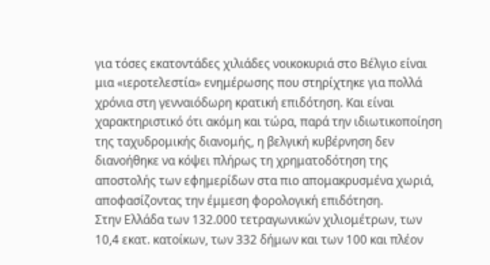για τόσες εκατοντάδες χιλιάδες νοικοκυριά στο Βέλγιο είναι μια «ιεροτελεστία» ενημέρωσης που στηρίχτηκε για πολλά χρόνια στη γενναιόδωρη κρατική επιδότηση. Και είναι χαρακτηριστικό ότι ακόμη και τώρα, παρά την ιδιωτικοποίηση της ταχυδρομικής διανομής, η βελγική κυβέρνηση δεν διανοήθηκε να κόψει πλήρως τη χρηματοδότηση της αποστολής των εφημερίδων στα πιο απομακρυσμένα χωριά, αποφασίζοντας την έμμεση φορολογική επιδότηση.
Στην Ελλάδα των 132.000 τετραγωνικών χιλιομέτρων, των 10,4 εκατ. κατοίκων, των 332 δήμων και των 100 και πλέον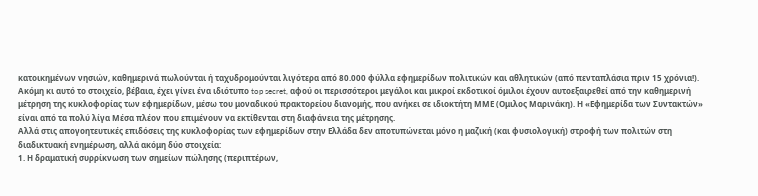κατοικημένων νησιών, καθημερινά πωλούνται ή ταχυδρομούνται λιγότερα από 80.000 φύλλα εφημερίδων πολιτικών και αθλητικών (από πενταπλάσια πριν 15 χρόνια!). Ακόμη κι αυτό το στοιχείο, βέβαια, έχει γίνει ένα ιδιότυπο top secret, αφού οι περισσότεροι μεγάλοι και μικροί εκδοτικοί όμιλοι έχουν αυτοεξαιρεθεί από την καθημερινή μέτρηση της κυκλοφορίας των εφημερίδων, μέσω του μοναδικού πρακτορείου διανομής, που ανήκει σε ιδιοκτήτη ΜΜΕ (Ομιλος Μαρινάκη). Η «Εφημερίδα των Συντακτών» είναι από τα πολύ λίγα Μέσα πλέον που επιμένουν να εκτίθενται στη διαφάνεια της μέτρησης.
Αλλά στις απογοητευτικές επιδόσεις της κυκλοφορίας των εφημερίδων στην Ελλάδα δεν αποτυπώνεται μόνο η μαζική (και φυσιολογική) στροφή των πολιτών στη διαδικτυακή ενημέρωση, αλλά ακόμη δύο στοιχεία:
1. Η δραματική συρρίκνωση των σημείων πώλησης (περιπτέρων,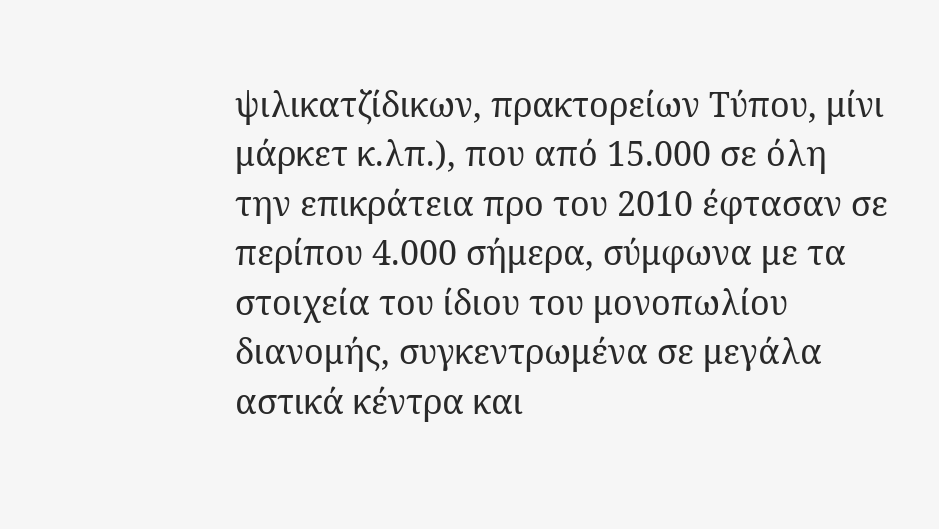ψιλικατζίδικων, πρακτορείων Τύπου, μίνι μάρκετ κ.λπ.), που από 15.000 σε όλη την επικράτεια προ του 2010 έφτασαν σε περίπου 4.000 σήμερα, σύμφωνα με τα στοιχεία του ίδιου του μονοπωλίου διανομής, συγκεντρωμένα σε μεγάλα αστικά κέντρα και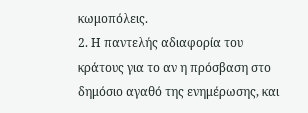κωμοπόλεις.
2. Η παντελής αδιαφορία του κράτους για το αν η πρόσβαση στο δημόσιο αγαθό της ενημέρωσης, και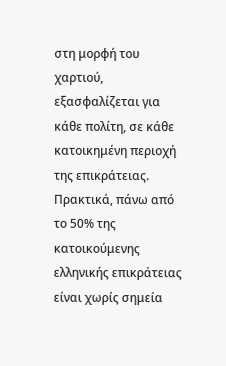στη μορφή του χαρτιού, εξασφαλίζεται για κάθε πολίτη, σε κάθε κατοικημένη περιοχή της επικράτειας. Πρακτικά, πάνω από το 50% της κατοικούμενης ελληνικής επικράτειας είναι χωρίς σημεία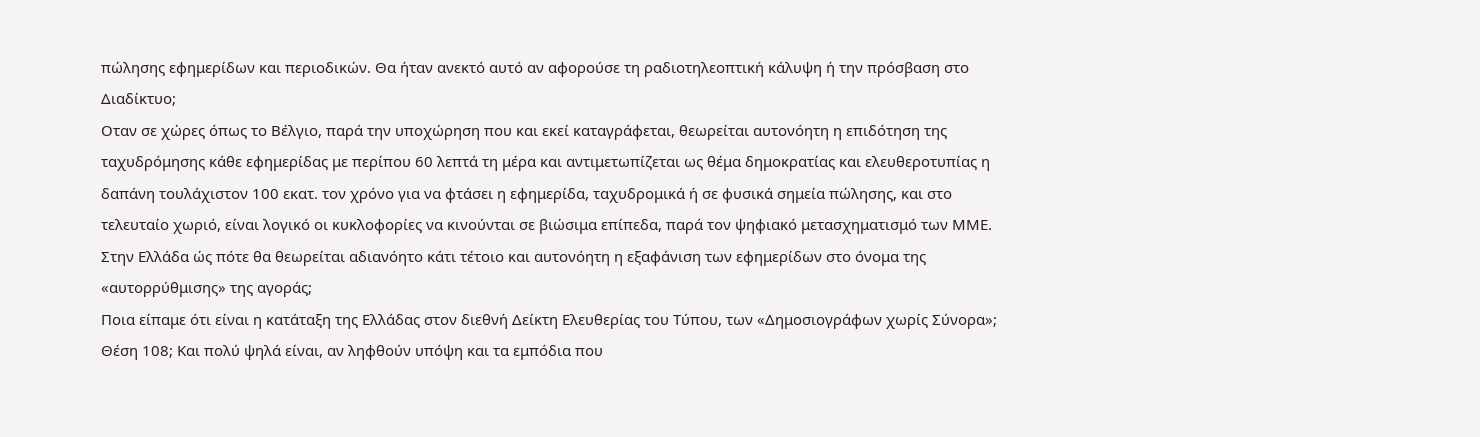πώλησης εφημερίδων και περιοδικών. Θα ήταν ανεκτό αυτό αν αφορούσε τη ραδιοτηλεοπτική κάλυψη ή την πρόσβαση στο Διαδίκτυο;
Οταν σε χώρες όπως το Βέλγιο, παρά την υποχώρηση που και εκεί καταγράφεται, θεωρείται αυτονόητη η επιδότηση της ταχυδρόμησης κάθε εφημερίδας με περίπου 60 λεπτά τη μέρα και αντιμετωπίζεται ως θέμα δημοκρατίας και ελευθεροτυπίας η δαπάνη τουλάχιστον 100 εκατ. τον χρόνο για να φτάσει η εφημερίδα, ταχυδρομικά ή σε φυσικά σημεία πώλησης, και στο τελευταίο χωριό, είναι λογικό οι κυκλοφορίες να κινούνται σε βιώσιμα επίπεδα, παρά τον ψηφιακό μετασχηματισμό των ΜΜΕ. Στην Ελλάδα ώς πότε θα θεωρείται αδιανόητο κάτι τέτοιο και αυτονόητη η εξαφάνιση των εφημερίδων στο όνομα της «αυτορρύθμισης» της αγοράς;
Ποια είπαμε ότι είναι η κατάταξη της Ελλάδας στον διεθνή Δείκτη Ελευθερίας του Τύπου, των «Δημοσιογράφων χωρίς Σύνορα»; Θέση 108; Και πολύ ψηλά είναι, αν ληφθούν υπόψη και τα εμπόδια που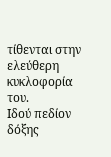τίθενται στην ελεύθερη κυκλοφορία του.
Ιδού πεδίον δόξης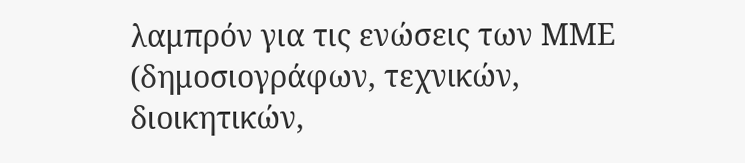λαμπρόν για τις ενώσεις των ΜΜΕ (δημοσιογράφων, τεχνικών, διοικητικών,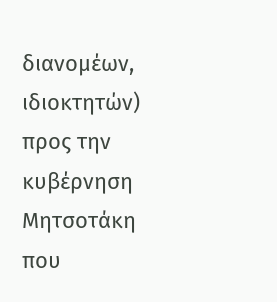διανομέων, ιδιοκτητών) προς την κυβέρνηση Μητσοτάκη που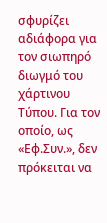σφυρίζει αδιάφορα για τον σιωπηρό διωγμό του χάρτινου Τύπου. Για τον οποίο, ως «Εφ.Συν.», δεν πρόκειται να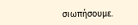σιωπήσουμε.